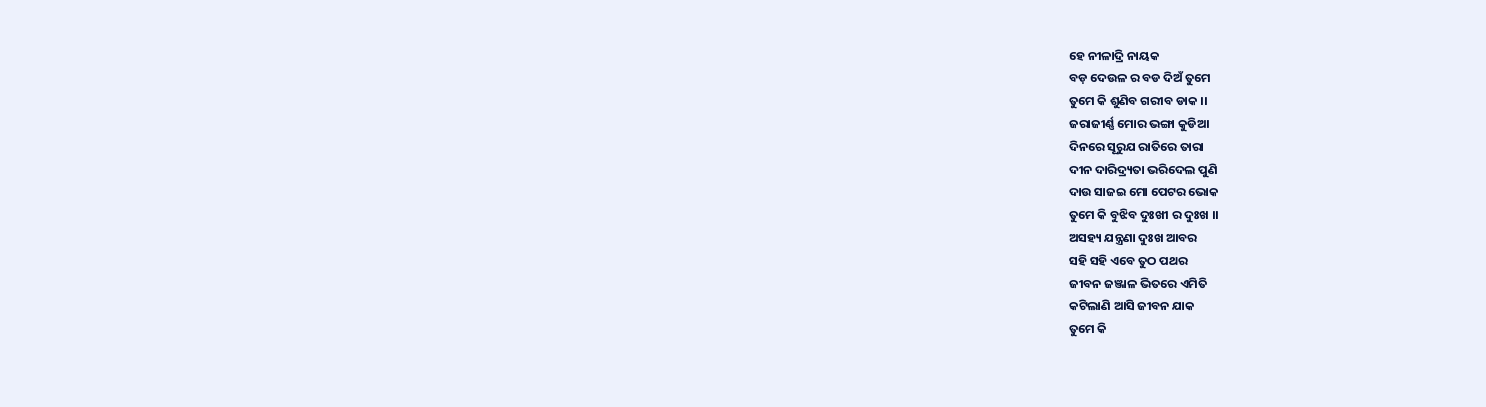ହେ ନୀଳାଦ୍ରି ନାୟକ
ବଡ଼ ଦେଉଳ ର ବଡ ଦିଅଁ ତୁମେ
ତୁମେ କି ଶୁଣିବ ଗରୀବ ଡାକ ।।
ଜରାଜୀର୍ଣ୍ଣ ମୋର ଭଙ୍ଗା କୁଡିଆ
ଦିନରେ ସୂରୁଯ ରାତିରେ ତାରା
ଦୀନ ଦାରିଦ୍ର୍ୟତା ଭରିଦେଲ ପୁଣି
ଦାଉ ସାଜଇ ମୋ ପେଟର ଭୋକ
ତୁମେ କି ବୁଝିବ ଦୁଃଖୀ ର ଦୁଃଖ ।।
ଅସହ୍ୟ ଯନ୍ତ୍ରଣା ଦୁଃଖ ଆବର
ସହି ସହି ଏବେ ତୁଠ ପଥର
ଜୀବନ ଜଞ୍ଜାଳ ଭିତରେ ଏମିତି
କଟିଲାଣି ଆସି ଜୀବନ ଯାକ
ତୁମେ କି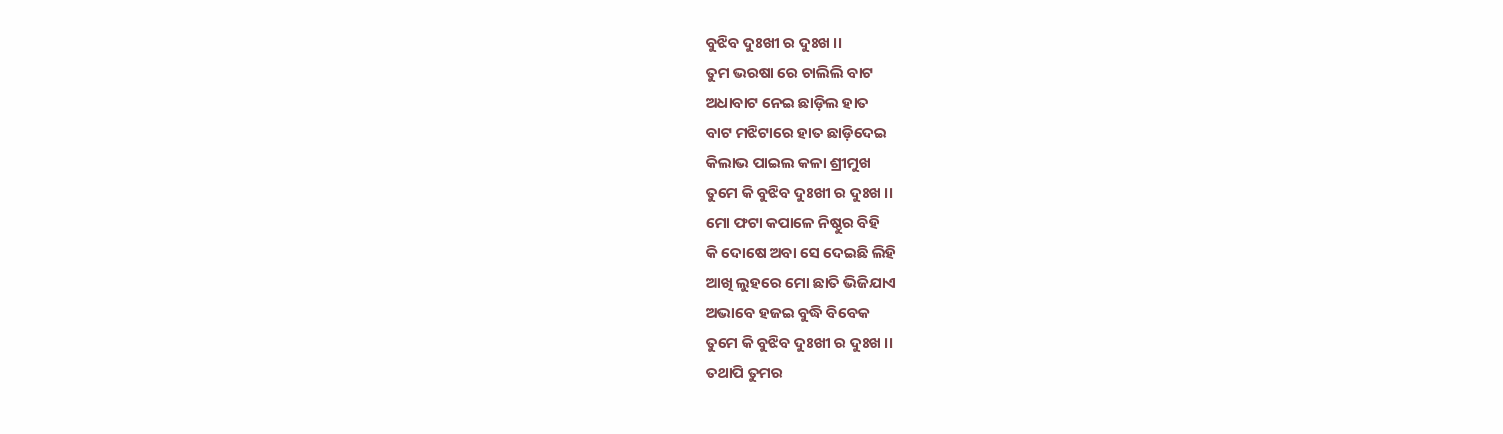ବୁଝିବ ଦୁଃଖୀ ର ଦୁଃଖ ।।
ତୁମ ଭରଷା ରେ ଚାଲିଲି ବାଟ
ଅଧାବାଟ ନେଇ ଛାଡ଼ିଲ ହାତ
ବାଟ ମଝିଟାରେ ହାତ ଛାଡ଼ିଦେଇ
କିଲାଭ ପାଇଲ କଳା ଶ୍ରୀମୁଖ
ତୁମେ କି ବୁଝିବ ଦୁଃଖୀ ର ଦୁଃଖ ।।
ମୋ ଫଟା କପାଳେ ନିଷ୍ଠୁର ବିହି
କି ଦୋଷେ ଅବା ସେ ଦେଇଛି ଲିହି
ଆଖି ଲୁହରେ ମୋ ଛାତି ଭିଜିଯାଏ
ଅଭାବେ ହଜଇ ବୁଦ୍ଧି ବିବେକ
ତୁମେ କି ବୁଝିବ ଦୁଃଖୀ ର ଦୁଃଖ ।।
ତଥାପି ତୁମର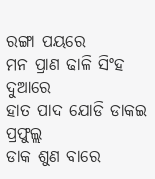ରଙ୍ଗା ପୟରେ
ମନ ପ୍ରାଣ ଢାଳି ସିଂହ ଦୁଆରେ
ହାତ ପାଦ ଯୋଡି ଡାକଇ ପ୍ରଫୁଲ୍ଲ
ଡାକ ଶୁଣ ବାରେ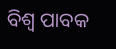ବିଶ୍ବ ପାବକ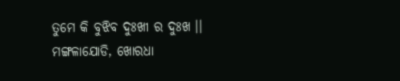ତୁମେ କି ବୁଝିବ ଦୁଃଖୀ ର ଦୁଃଖ ।।
ମଙ୍ଗଳାଯୋଡି, ଖୋରଧା